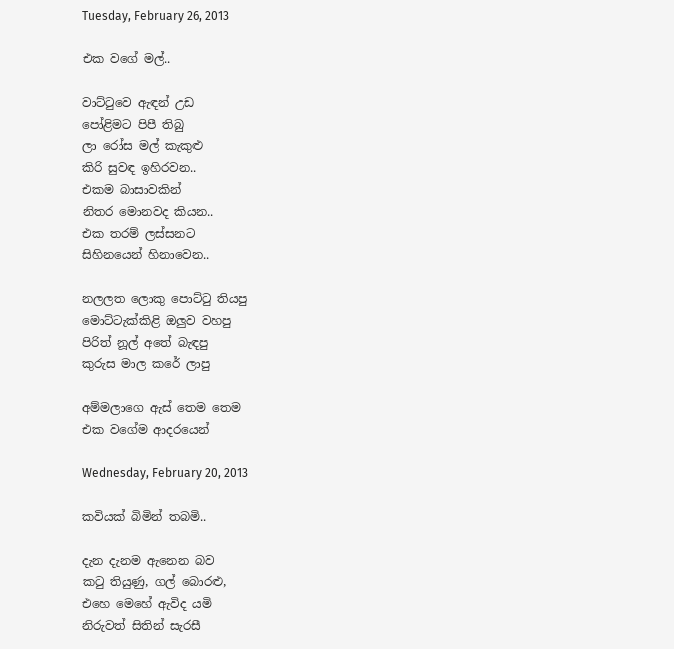Tuesday, February 26, 2013

එක වගේ මල්..

වාට්ටුවෙ ඇඳන් උඩ
පෝළිමට පිපී තිබු
ලා රෝස මල් කැකුළු
කිරි සුවඳ ඉහිරවන..
එකම බාසාවකින්
නිතර මොනවද කියන..
එක තරම් ලස්සනට
සිහිනයෙන් හිනාවෙන..

නලලත ලොකු පොට්ටු තියපු
මොට්ටැක්කිළි ඔලුව වහපු
පිරිත් නූල් අතේ බැඳපු
කුරුස මාල කරේ ලාපු

අම්මලාගෙ ඇස් තෙම තෙම
එක වගේම ආදරයෙන්

Wednesday, February 20, 2013

කවියක් බිමින් තබමි..

දැන දැනම ඇනෙන බව
කටු තියුණු, ගල් බොරළු,
එහෙ මෙහේ ඇවිද යමි
නිරුවත් සිතින් සැරසී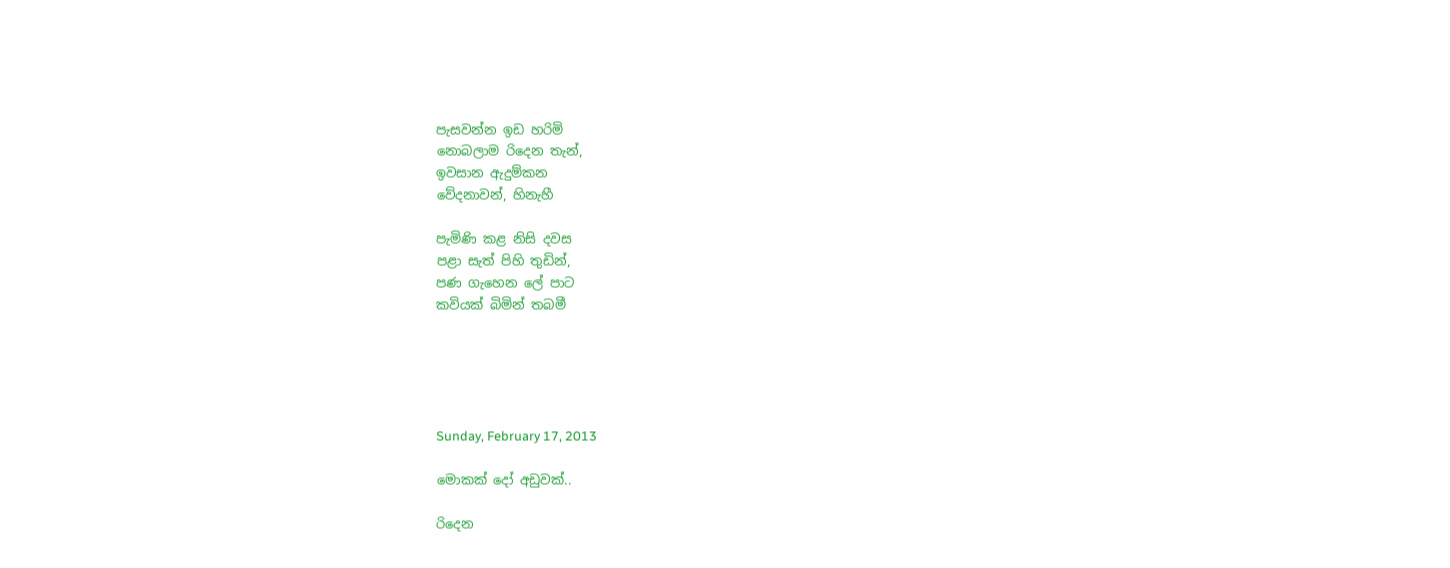පැසවන්න ඉඩ හරිමි
නොබලාම රිදෙන තැන්,
ඉවසාන ඇදුම්කන
වේදනාවන්, හිනැහී

පැමිණි කළ නිසි දවස
පළා සැත් පිහි තුඩින්,
පණ ගැහෙන ලේ පාට
කවියක් බිමින් තබමී





Sunday, February 17, 2013

මොකක් දෝ අඩුවක්..

රිදෙන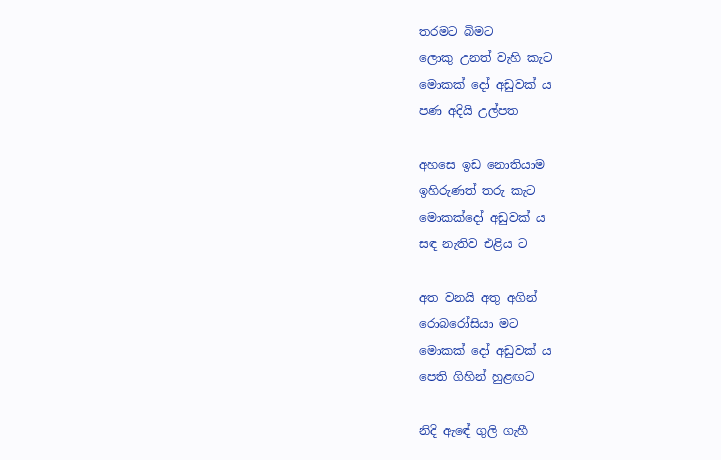තරමට බිමට
ලොකු උනත් වැහි කැට
මොකක් දෝ අඩුවක් ය
පණ අදියි උල්පත

අහසෙ ඉඩ නොතියාම
ඉහිරුණත් තරු කැට
මොකක්දෝ අඩුවක් ය
සඳ නැතිව එළිය ට

අත වනයි අතු අගින්
රොබරෝසියා මට
මොකක් දෝ අඩුවක් ය
පෙති ගිහින් හුළඟට

නිදි ඇඳේ ගුලි ගැහී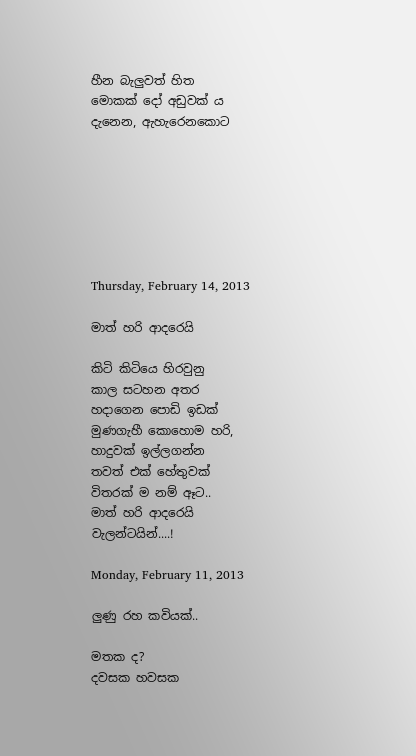හීන බැලුවත් හිත
මොකක් දෝ අඩුවක් ය
දැනෙන, ඇහැරෙනකොට







Thursday, February 14, 2013

මාත් හරි ආදරෙයි

කිටි කිටියෙ හිරවුනු
කාල සටහන අතර
හදාගෙන පොඩි ඉඩක්
මුණගැහී කොහොම හරි,
හාදුවක් ඉල්ලගන්න
තවත් එක් හේතුවක්
විතරක් ම නම් ඈට..
මාත් හරි ආදරෙයි
වැලන්ටයින්....!

Monday, February 11, 2013

ලුණු රහ කවියක්..

මතක ද?
දවසක හවසක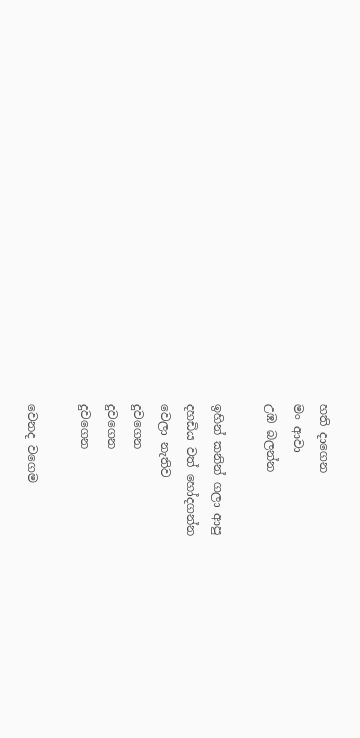හති දාගෙන
මං ආවා
උඹ බලන්න

ඉහින් කනින් ගලා ආපු
දහඩිය වත් හෝදගන්න
වෙලා නැතිව
දුවගෙන
දුවගෙන
දුවගෙන

වෙනද වගෙම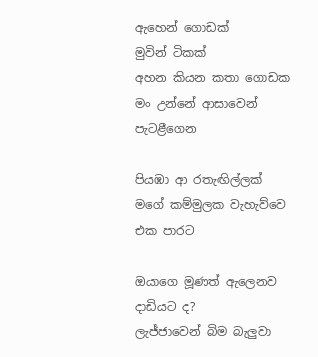ඇහෙන් ගොඩක්
මුවින් ටිකක්
අහන කියන කතා ගොඩක
මං උන්නේ ආසාවෙන්
පැටළීගෙන

පියඹා ආ රතැඟිල්ලක්
මගේ කම්මුලක වැහැව්වෙ
එක පාරට

ඔයාගෙ මූණත් ඇලෙනව
දාඩියට ද?
ලැජ්ජාවෙන් බිම බැලුවා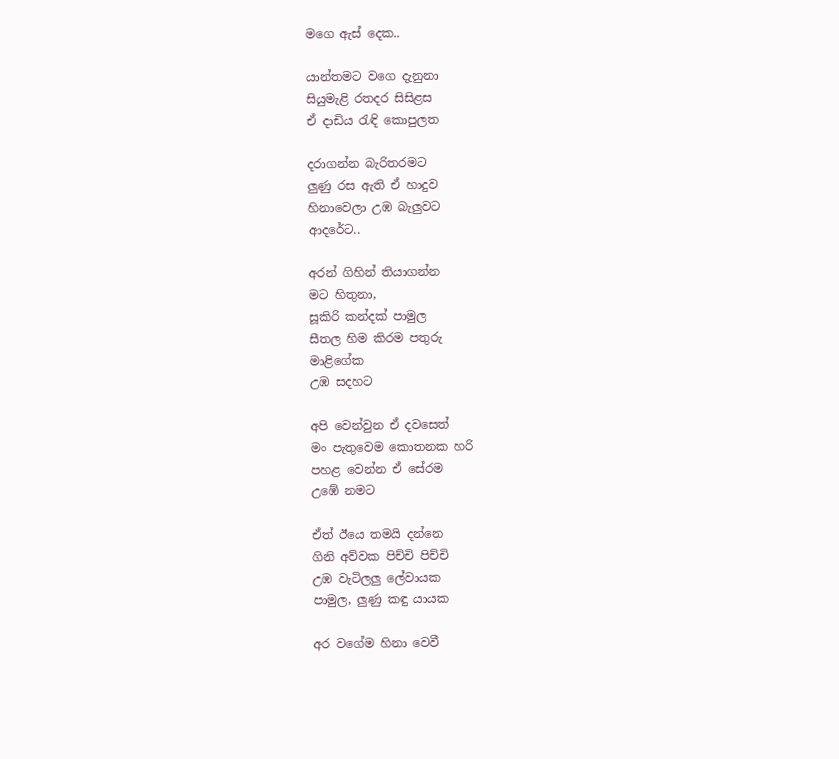මගෙ ඇස් දෙක..

යාන්තමට වගෙ දැනුනා
සියුමැළි රතදර සිසිළස
ඒ දාඩිය රැඳි කොපුලත

දරාගන්න බැරිතරමට
ලුණු රස ඇති ඒ හාදුව
හිනාවෙලා උඹ බැලුවට
ආදරේට..

අරන් ගිහින් තියාගන්න
මට හිතුනා,
සූකිරි කන්දක් පාමුල
සීතල හිම කිරම පතුරු
මාළිගේක
උඹ සදහට

අපි වෙන්වුන ඒ දවසෙත්
මං පැතුවෙම කොතනක හරි
පහළ වෙන්න ඒ සේරම
උඹේ නමට

ඒත් ඊයෙ තමයි දන්නෙ
ගිනි අව්වක පිච්චි පිච්චි
උඹ වැටිලලු ලේවායක
පාමුල, ලුණු කඳු යායක

අර වගේම හිනා වෙවී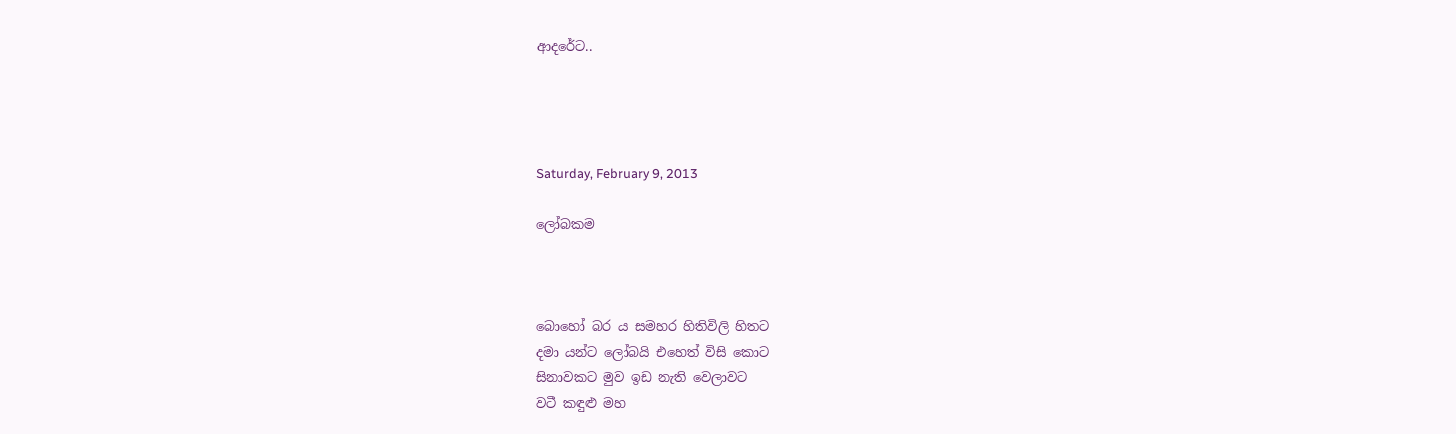ආදරේට..




Saturday, February 9, 2013

ලෝබකම



බොහෝ බර ය සමහර හිතිවිලි හිතට
දමා යන්ට ලෝබයි එහෙත් විසි කොට
සිනාවකට මුව ඉඩ නැති වෙලාවට
වටී කඳුළු මහ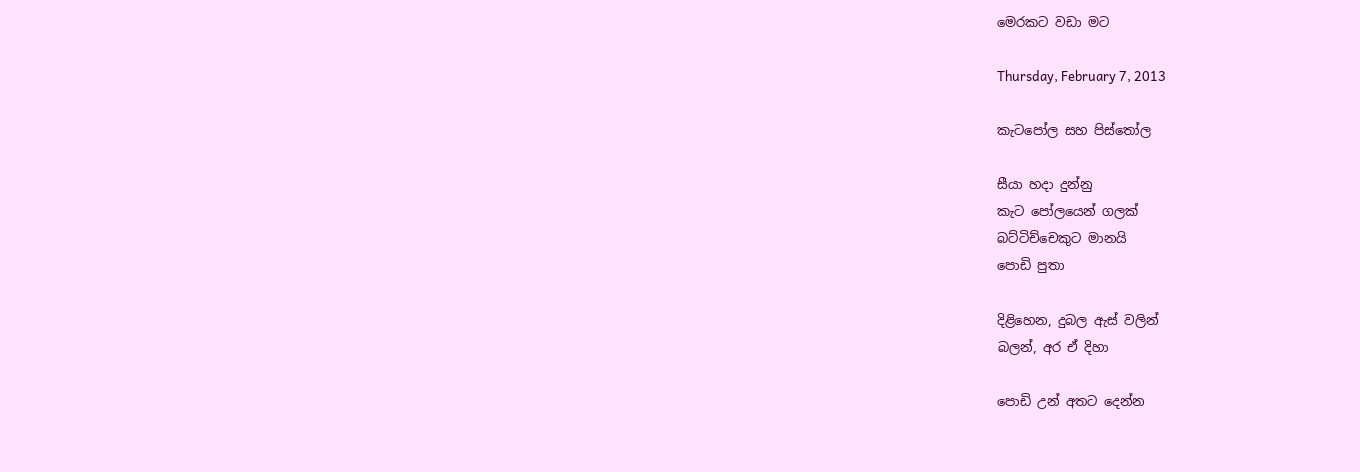මෙරකට වඩා මට

Thursday, February 7, 2013

කැටපෝල සහ පිස්තෝල

සීයා හදා දුන්නු
කැට පෝලයෙන් ගලක්
බට්ටිච්චෙකුට මානයි
පොඩි පුතා

දිළිහෙන, දුබල ඇස් වලින්
බලන්, අර ඒ දිහා

පොඩි උන් අතට දෙන්න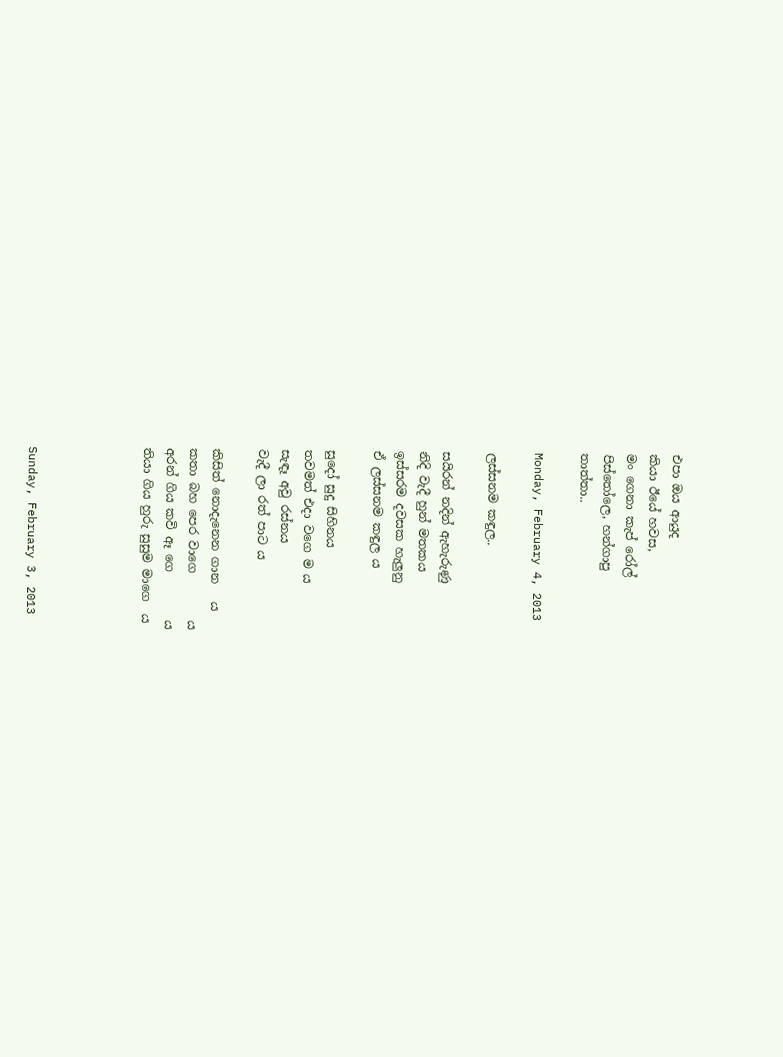එපා ඔය ආයුද
කියා ඊයේ හවස,
මං ගෙනා කැප් රෝල්
පිස්තෝලෙ, හන්ගාපු
තාත්තා..

Monday, February 4, 2013

ලස්සනම කඳුල..

සයිරන් නදින් ඇහැරුණු
නිදි වැදී හුන් මතකය
ඉස්සරම දවසක හැලුනු
ඒ ලස්සනම කඳුල ය

සුදෝ සුදු සිහිනය
තවමත් එදා වගෙ ම ය
සැඳෑ අවු රස්නය
වැදී ලා රත් පාට ය

කිසිත් නොදැනෙන ගාන   ය
කතා බහ පෙර වාගෙ        ය
අරන් ගිය කවි ඈ ගෙ        ය
තියා ගිය හුරු සුසුම මාගෙ  ය




Sunday, February 3, 2013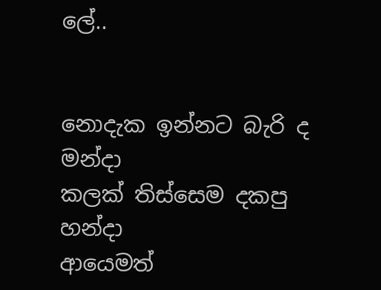ලේ..


නොදැක ඉන්නට බැරි ද මන්දා
කලක් තිස්සෙම දකපු     හන්දා
ආයෙමත්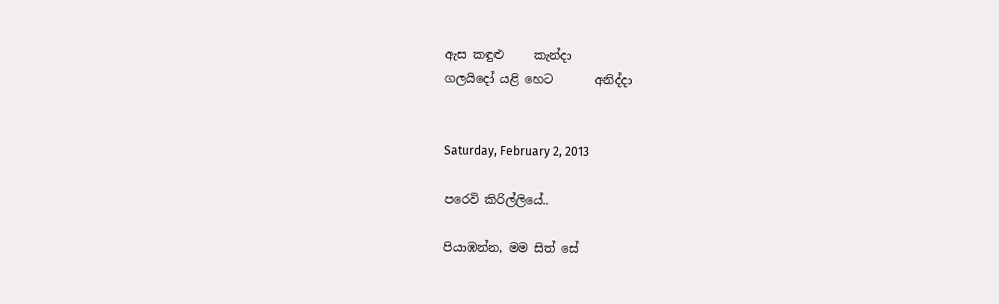ඇස කඳුළු     කැන්දා
ගලයිදෝ යළි හෙට       අනිද්දා


Saturday, February 2, 2013

පරෙවි කිරිල්ලියේ..

පියාඹන්න, මම සිත් සේ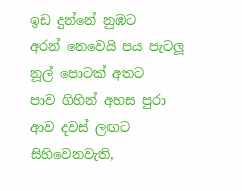ඉඩ දුන්නේ නුඹට
අරන් නෙවෙයි පය පැටලූ
නූල් පොටක් අතට
පාව ගිහින් අහස පුරා
ආව දවස් ලඟට
සිහිවෙනවැති,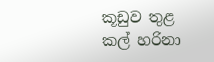කූඩුව තුළ
කල් හරිනා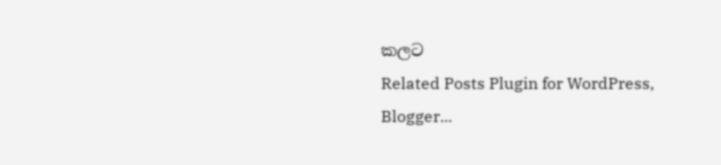කලට
Related Posts Plugin for WordPress, Blogger...